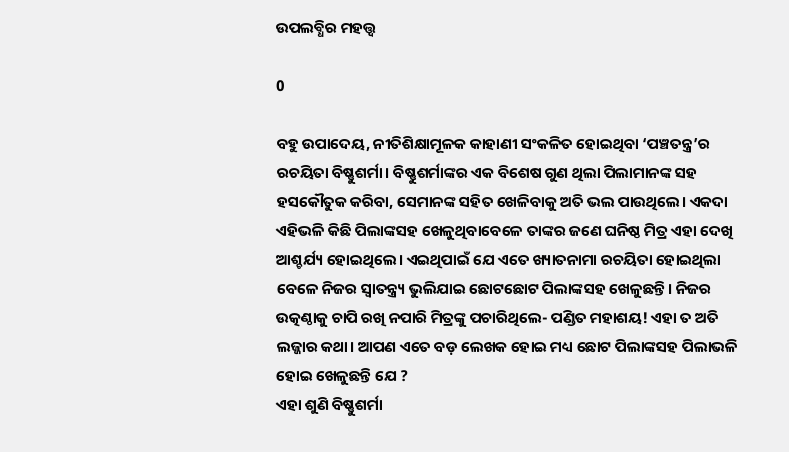ଉପଲବ୍ଧିର ମହତ୍ତ୍ବ

0

ବହୁ ଉପାଦେୟ, ନୀତିଶିକ୍ଷାମୂଳକ କାହାଣୀ ସଂକଳିତ ହୋଇଥିବା ‘ପଞ୍ଚତନ୍ତ୍ର’ର ରଚୟିତା ବିଷ୍ଣୁଶର୍ମା। ବିଷ୍ଣୁଶର୍ମାଙ୍କର ଏକ ବିଶେଷ ଗୁଣ ଥିଲା ପିଲାମାନଙ୍କ ସହ ହସକୌତୁକ କରିବା, ସେମାନଙ୍କ ସହିତ ଖେଳିବାକୁ ଅତି ଭଲ ପାଉଥିଲେ। ଏକଦା ଏହିଭଳି କିଛି ପିଲାଙ୍କସହ ଖେଳୁଥିବାବେଳେ ତାଙ୍କର ଜଣେ ଘନିଷ୍ଠ ମିତ୍ର ଏହା ଦେଖି ଆଶ୍ଚର୍ଯ୍ୟ ହୋଇଥିଲେ। ଏଇଥିପାଇଁ ଯେ ଏତେ ଖ୍ୟାତନାମା ରଚୟିତା ହୋଇଥିଲା ବେଳେ ନିଜର ସ୍ବାତନ୍ତ୍ର୍ୟ ଭୁଲିଯାଇ ଛୋଟଛୋଟ ପିଲାଙ୍କସହ ଖେଳୁଛନ୍ତି। ନିଜର ଉତ୍କଣ୍ଠାକୁ ଚାପି ରଖି ନପାରି ମିତ୍ରଙ୍କୁ ପଚାରିଥିଲେ- ପଣ୍ଡିତ ମହାଶୟ! ଏହା ତ ଅତି ଲଜ୍ଜାର କଥା। ଆପଣ ଏତେ ବଡ଼ ଲେଖକ ହୋଇ ମଧ୍ୟ ଛୋଟ ପିଲାଙ୍କସହ ପିଲାଭଳି ହୋଇ ଖେଳୁଛନ୍ତି ଯେ ?
ଏହା ଶୁଣି ବିଷ୍ଣୁଶର୍ମା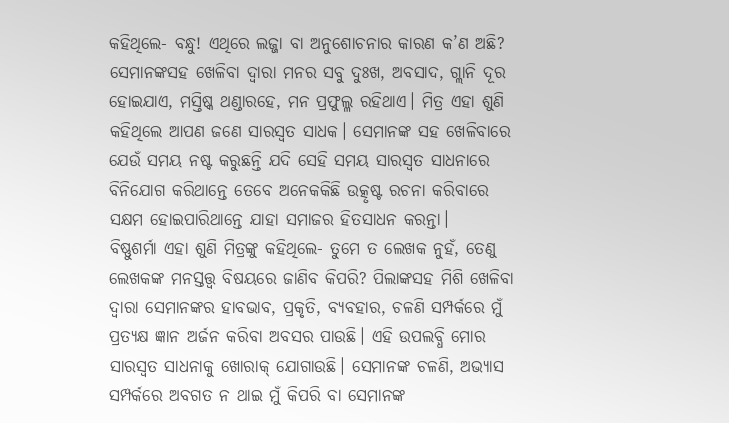କହିଥିଲେ- ବନ୍ଧୁ! ଏଥିରେ ଲଜ୍ଜା ବା ଅନୁଶୋଚନାର କାରଣ କ’ଣ ଅଛି? ସେମାନଙ୍କସହ ଖେଳିବା ଦ୍ବାରା ମନର ସବୁ ଦୁଃଖ, ଅବସାଦ, ଗ୍ଲାନି ଦୂର ହୋଇଯାଏ, ମସ୍ତିଷ୍କ ଥଣ୍ଡାରହେ, ମନ ପ୍ରଫୁଲ୍ଳ ରହିଥାଏ। ମିତ୍ର ଏହା ଶୁଣି କହିଥିଲେ ଆପଣ ଜଣେ ସାରସ୍ବତ ସାଧକ। ସେମାନଙ୍କ ସହ ଖେଳିବାରେ ଯେଉଁ ସମୟ ନଷ୍ଟ କରୁଛନ୍ତି ଯଦି ସେହି ସମୟ ସାରସ୍ବତ ସାଧନାରେ ବିନିଯୋଗ କରିଥାନ୍ତେ ତେବେ ଅନେକକିଛି ଉତ୍କୃଷ୍ଟ ରଚନା କରିବାରେ ସକ୍ଷମ ହୋଇପାରିଥାନ୍ତେ ଯାହା ସମାଜର ହିତସାଧନ କରନ୍ତା।
ବିଷ୍ଣୁଶର୍ମା ଏହା ଶୁଣି ମିତ୍ରଙ୍କୁ କହିଥିଲେ- ତୁମେ ତ ଲେଖକ ନୁହଁ, ତେଣୁ ଲେଖକଙ୍କ ମନସ୍ତତ୍ତ୍ବ ବିଷୟରେ ଜାଣିବ କିପରି? ପିଲାଙ୍କସହ ମିଶି ଖେଳିବା ଦ୍ବାରା ସେମାନଙ୍କର ହାବଭାବ, ପ୍ରକୃତି, ବ୍ୟବହାର, ଚଳଣି ସମ୍ପର୍କରେ ମୁଁ ପ୍ରତ୍ୟକ୍ଷ ଜ୍ଞାନ ଅର୍ଜନ କରିବା ଅବସର ପାଉଛି। ଏହି ଉପଲବ୍ଧି ମୋର ସାରସ୍ବତ ସାଧନାକୁ ଖୋରାକ୍‌ ଯୋଗାଉଛି। ସେମାନଙ୍କ ଚଳଣି, ଅଭ୍ୟାସ ସମ୍ପର୍କରେ ଅବଗତ ନ ଥାଇ ମୁଁ କିପରି ବା ସେମାନଙ୍କ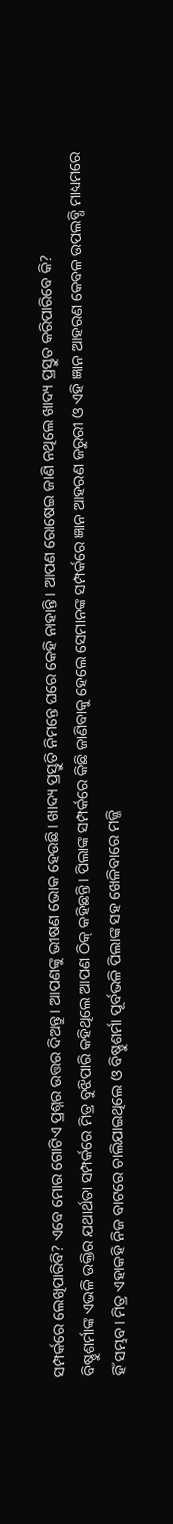ସମ୍ପର୍କରେ ଲେଖିପାରିବି? ଏବେ ମୋର ଗୋଟିଏ ପ୍ରଶ୍ନର ଉତ୍ତର ଦିଅନ୍ତୁ। ଆପଣଙ୍କୁ ଭୀଷଣ ଭୋକ ହେଉଛି। ଖାଦ୍ୟ ପ୍ରସ୍ତୁତି ନିମନ୍ତେ ଘରେ କେହି ନାହାନ୍ତି। ଆପଣ ରୋଷେଇ ଜାଣି ନଥିଲେ ଖାଦ୍ୟ ପ୍ରସ୍ତୁତ କରିପାରିବେ କି?
ବିଷ୍ଣୁଶର୍ମାଙ୍କ ଏଭଳି ଉକ୍ତିର ଯଥାର୍ଥତା ସମ୍ପର୍କରେ ମିତ୍ର ବୁଝିପାରି କହିଥିଲେ ଆପଣ ଠିକ୍‌ କହିଛନ୍ତି। ପିଲାଙ୍କ ସମ୍ପର୍କରେ କିଛି ଜାଣିବାକୁ ହେଲେ ସେମାନଙ୍କ ସମ୍ପର୍କରେ ଜ୍ଞାନ ଆହରଣ ଜରୁରୀ ଓ ଏହି ଜ୍ଞାନ ଆହରଣ କେବଳ ଉପଲବ୍ଧି ମାଧ୍ୟମରେ ହିଁ ସମ୍ଭବ। ମିତ୍ର ଏହାକହି ନିଜ ବାଟରେ ଚାଲିଯାଇଥିଲେ ଓ ବିଷ୍ଣୁଶର୍ମା ପୂର୍ବଭଳି ପିଲାଙ୍କ ସହ ଖେଳିବାରେ ମଜ୍ଜି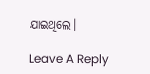ଯାଇଥିଲେ।

Leave A Reply